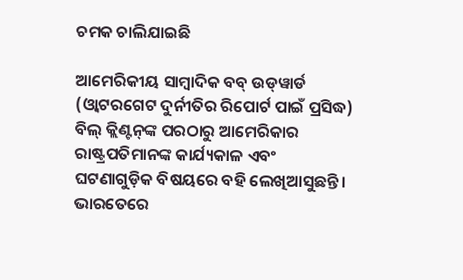ଚମକ ଚାଲିଯାଇଛି

ଆମେରିକୀୟ ସାମ୍ବାଦିକ ବବ୍‌ ଉଡ୍‌ୱାର୍ଡ (ଓ୍ବାଟରଗେଟ ଦୁର୍ନୀତିର ରିପୋର୍ଟ ପାଇଁ ପ୍ରସିଦ୍ଧ) ବିଲ୍‌ କ୍ଲିଣ୍ଟନ୍‌ଙ୍କ ପରଠାରୁ ଆମେରିକାର ରାଷ୍ଟ୍ରପତିମାନଙ୍କ କାର୍ଯ୍ୟକାଳ ଏବଂ ଘଟଣାଗୁଡ଼ିକ ବିଷୟରେ ବହି ଲେଖିଆସୁଛନ୍ତି। ଭାରତେରେ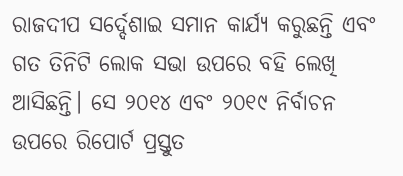ରାଜଦୀପ ସର୍ଦ୍ଦେଶାଇ ସମାନ କାର୍ଯ୍ୟ କରୁଛନ୍ତି ଏବଂ ଗତ ତିନିଟି ଲୋକ ସଭା ଉପରେ ବହି ଲେଖି ଆସିଛନ୍ତି। ସେ ୨୦୧୪ ଏବଂ ୨୦୧୯ ନିର୍ବାଚନ ଉପରେ ରିପୋର୍ଟ ପ୍ରସ୍ତୁତ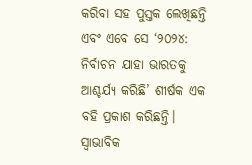କରିବା ସହ ପୁସ୍ତକ ଲେଖିଛନ୍ତି ଏବଂ ଏବେ ସେ ‘୨୦୨୪: ନିର୍ବାଚନ ଯାହା ଭାରତକୁ ଆଶ୍ଚର୍ଯ୍ୟ କରିଛି’ ଶୀର୍ଷକ ଏକ ବହି ପ୍ରକାଶ କରିଛନ୍ତି। ସ୍ବାଭାବିକ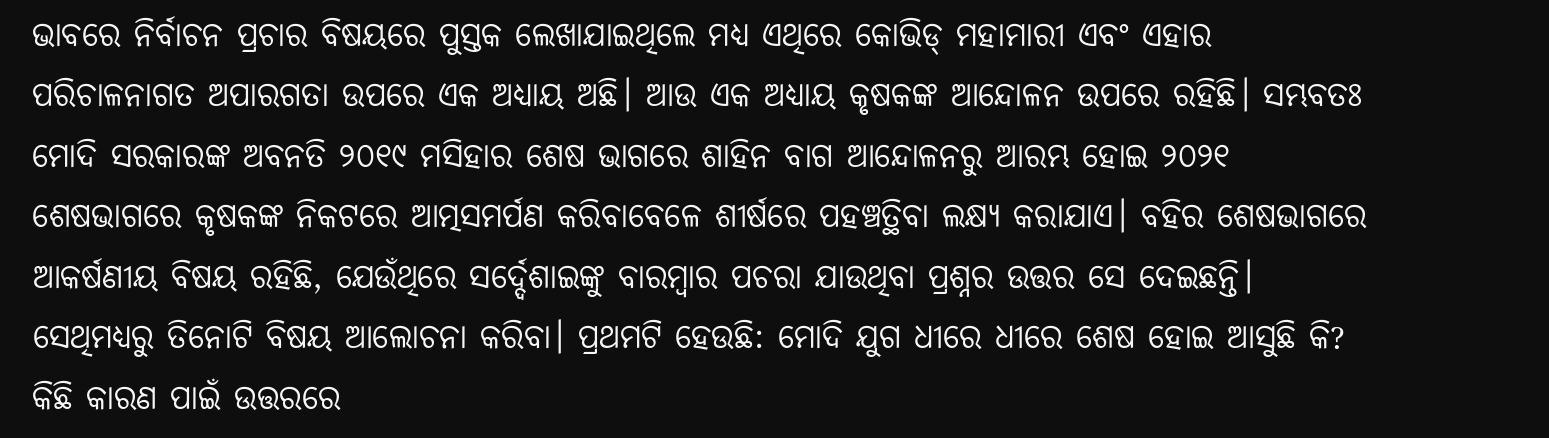ଭାବରେ ନିର୍ବାଚନ ପ୍ରଚାର ବିଷୟରେ ପୁସ୍ତକ ଲେଖାଯାଇଥିଲେ ମଧ୍ୟ ଏଥିରେ କୋଭିଡ୍‌ ମହାମାରୀ ଏବଂ ଏହାର ପରିଚାଳନାଗତ ଅପାରଗତା ଉପରେ ଏକ ଅଧ୍ୟାୟ ଅଛି। ଆଉ ଏକ ଅଧ୍ୟାୟ କୃଷକଙ୍କ ଆନ୍ଦୋଳନ ଉପରେ ରହିଛି। ସମ୍ଭବତଃ ମୋଦି ସରକାରଙ୍କ ଅବନତି ୨୦୧୯ ମସିହାର ଶେଷ ଭାଗରେ ଶାହିନ ବାଗ ଆନ୍ଦୋଳନରୁ ଆରମ୍ଭ ହୋଇ ୨୦୨୧ ଶେଷଭାଗରେ କୃଷକଙ୍କ ନିକଟରେ ଆତ୍ମସମର୍ପଣ କରିବାବେଳେ ଶୀର୍ଷରେ ପହଞ୍ଚତ୍ଥିବା ଲକ୍ଷ୍ୟ କରାଯାଏ। ବହିର ଶେଷଭାଗରେ ଆକର୍ଷଣୀୟ ବିଷୟ ରହିଛି, ଯେଉଁଥିରେ ସର୍ଦ୍ଦେଶାଇଙ୍କୁ ବାରମ୍ବାର ପଚରା ଯାଉଥିବା ପ୍ରଶ୍ନର ଉତ୍ତର ସେ ଦେଇଛନ୍ତି। ସେଥିମଧ୍ୟରୁ ତିନୋଟି ବିଷୟ ଆଲୋଚନା କରିବା। ପ୍ରଥମଟି ହେଉଛି: ମୋଦି ଯୁଗ ଧୀରେ ଧୀରେ ଶେଷ ହୋଇ ଆସୁଛି କି? କିଛି କାରଣ ପାଇଁ ଉତ୍ତରରେ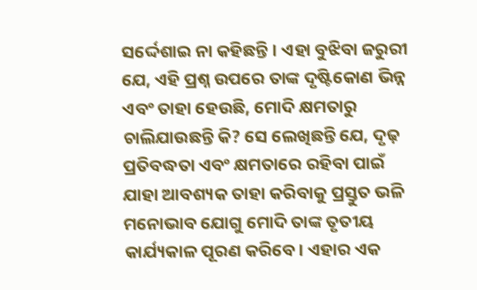ସର୍ଦ୍ଦେଶାଇ ନା କହିଛନ୍ତି। ଏହା ବୁଝିବା ଜରୁରୀ ଯେ, ଏହି ପ୍ରଶ୍ନ ଉପରେ ତାଙ୍କ ଦୃଷ୍ଟିକୋଣ ଭିନ୍ନ ଏବଂ ତାହା ହେଉଛି, ମୋଦି କ୍ଷମତାରୁ ଚାଲିଯାଉଛନ୍ତି କି? ସେ ଲେଖିଛନ୍ତି ଯେ, ଦୃଢ଼ ପ୍ରତିବଦ୍ଧତା ଏବଂ କ୍ଷମତାରେ ରହିବା ପାଇଁ ଯାହା ଆବଶ୍ୟକ ତାହା କରିବାକୁ ପ୍ରସ୍ତୁତ ଭଳି ମନୋଭାବ ଯୋଗୁ ମୋଦି ତାଙ୍କ ତୃତୀୟ କାର୍ଯ୍ୟକାଳ ପୂରଣ କରିବେ। ଏହାର ଏକ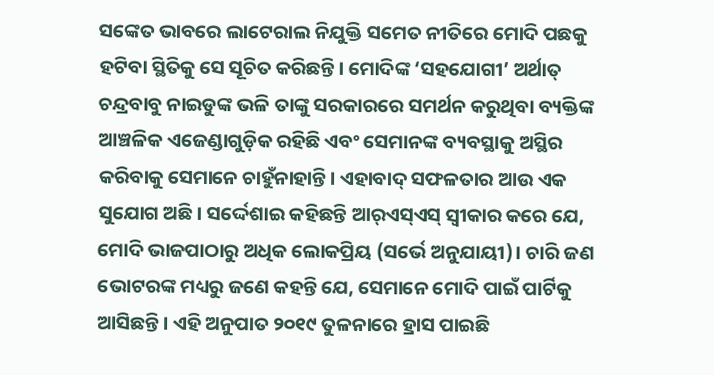ସଙ୍କେତ ଭାବରେ ଲାଟେରାଲ ନିଯୁକ୍ତି ସମେତ ନୀତିରେ ମୋଦି ପଛକୁ ହଟିବା ସ୍ଥିତିକୁ ସେ ସୂଚିତ କରିଛନ୍ତି। ମୋଦିଙ୍କ ‘ସହଯୋଗୀ’ ଅର୍ଥାତ୍‌ ଚନ୍ଦ୍ରବାବୁ ନାଇଡୁଙ୍କ ଭଳି ତାଙ୍କୁ ସରକାରରେ ସମର୍ଥନ କରୁଥିବା ବ୍ୟକ୍ତିଙ୍କ ଆଞ୍ଚଳିକ ଏଜେଣ୍ଡାଗୁଡ଼ିକ ରହିଛି ଏବଂ ସେମାନଙ୍କ ବ୍ୟବସ୍ଥାକୁ ଅସ୍ଥିର କରିବାକୁ ସେମାନେ ଚାହୁଁନାହାନ୍ତି। ଏହାବାଦ୍‌ ସଫଳତାର ଆଉ ଏକ ସୁଯୋଗ ଅଛି। ସର୍ଦ୍ଦେଶାଇ କହିଛନ୍ତି ଆର୍‌ଏସ୍‌ଏସ୍‌ ସ୍ବୀକାର କରେ ଯେ, ମୋଦି ଭାଜପାଠାରୁ ଅଧିକ ଲୋକପ୍ରିୟ (ସର୍ଭେ ଅନୁଯାୟୀ)। ଚାରି ଜଣ ଭୋଟରଙ୍କ ମଧ୍ୟରୁ ଜଣେ କହନ୍ତି ଯେ, ସେମାନେ ମୋଦି ପାଇଁ ପାର୍ଟିକୁ ଆସିଛନ୍ତି। ଏହି ଅନୁପାତ ୨୦୧୯ ତୁଳନାରେ ହ୍ରାସ ପାଇଛି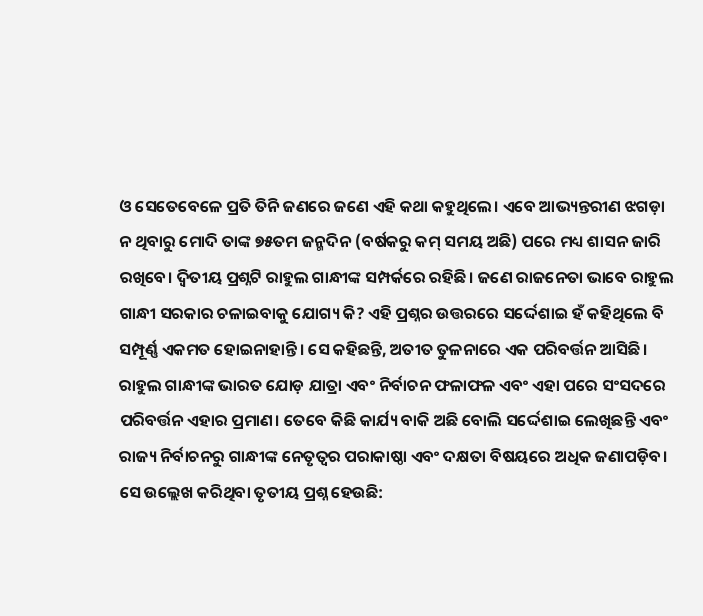ଓ ସେତେବେଳେ ପ୍ରତି ତିନି ଜଣରେ ଜଣେ ଏହି କଥା କହୁଥିଲେ। ଏବେ ଆଭ୍ୟନ୍ତରୀଣ ଝଗଡ଼ା ନ ଥିବାରୁ ମୋଦି ତାଙ୍କ ୭୫ତମ ଜନ୍ମଦିନ (ବର୍ଷକରୁ କମ୍‌ ସମୟ ଅଛି) ପରେ ମଧ୍ୟ ଶାସନ ଜାରି ରଖିବେ। ଦ୍ୱିତୀୟ ପ୍ରଶ୍ନଟି ରାହୁଲ ଗାନ୍ଧୀଙ୍କ ସମ୍ପର୍କରେ ରହିଛି। ଜଣେ ରାଜନେତା ଭାବେ ରାହୁଲ ଗାନ୍ଧୀ ସରକାର ଚଳାଇବାକୁ ଯୋଗ୍ୟ କି? ଏହି ପ୍ରଶ୍ନର ଉତ୍ତରରେ ସର୍ଦ୍ଦେଶାଇ ହଁ କହିଥିଲେ ବି ସମ୍ପୂର୍ଣ୍ଣ ଏକମତ ହୋଇନାହାନ୍ତି। ସେ କହିଛନ୍ତି, ଅତୀତ ତୁଳନାରେ ଏକ ପରିବର୍ତ୍ତନ ଆସିଛି। ରାହୁଲ ଗାନ୍ଧୀଙ୍କ ଭାରତ ଯୋଡ଼ ଯାତ୍ରା ଏବଂ ନିର୍ବାଚନ ଫଳାଫଳ ଏବଂ ଏହା ପରେ ସଂସଦରେ ପରିବର୍ତ୍ତନ ଏହାର ପ୍ରମାଣ। ତେବେ କିଛି କାର୍ଯ୍ୟ ବାକି ଅଛି ବୋଲି ସର୍ଦ୍ଦେଶାଇ ଲେଖିଛନ୍ତି ଏବଂ ରାଜ୍ୟ ନିର୍ବାଚନରୁ ଗାନ୍ଧୀଙ୍କ ନେତୃତ୍ୱର ପରାକାଷ୍ଠା ଏବଂ ଦକ୍ଷତା ବିଷୟରେ ଅଧିକ ଜଣାପଡ଼ିବ। ସେ ଉଲ୍ଲେଖ କରିଥିବା ତୃତୀୟ ପ୍ରଶ୍ନ ହେଉଛି: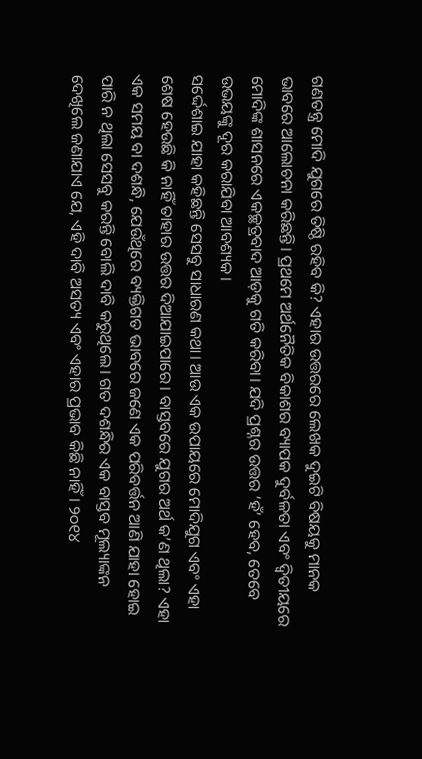ଗଣତନ୍ତ୍ର ମୋଦି ଯୁଗରେ ତିଷ୍ଠି ରହିବ କି? ଏହାର ଉତ୍ତରରେ ଲେଖକ ଦୁଇଟି ବିଷୟକୁ ମାନକ ଭାବରେ ଆଲୋଚନା କରିଛନ୍ତି। ପ୍ରଥମେ ଅର୍ଥନୈତିକ ବିକାଶର ବ୍ୟାପକ ଦୁର୍ବଳତା ଏବଂ ଦ୍ୱିତୀୟରେ ମୋଦିଙ୍କ ଶାସନରେ ଏକଚ୍ଛତ୍ରବାଦ ଆଡ଼କୁ ଗତି କରିବା। ଯଦି ପ୍ରଶ୍ନର ଉତ୍ତର ‘ହଁ’ ହେବ, ତେବେ ଉଭୟଙ୍କୁ ଦୂର କରାଯିବା ଆବଶ୍ୟକ।
ସର୍ଦ୍ଦେଶାଇ ଯାହା କହିଛନ୍ତି ସେସବୁ ସାଧାରଣ କଥା। ଆଉ ଏକ ଉପାୟରେ ମୋଦିଯୁଗ ଏବଂ ଏହା ଶେଷ ହେଉଛି କି ନାହିଁ ତାହାର ଉତ୍ତର ଦିଆଯାଇପାରେ। ବାସ୍ତବରେ ଯୁଗର ଅର୍ଥ କ’ଣ ଥିଲା? ଏହା ଏକ ସମୟ ବା ଦଶନ୍ଧି, ଯେଉଁଥିରେ ବ୍ୟକ୍ତିଗତ ଭାବରେ ଜଣେ ଏକ ପରିବର୍ତ୍ତନ ଆଣି ଯାହା ହୋଇ ପାରି ନ ଥିଲା ସେସବୁ କରନ୍ତି ବୋଲି ଦାବି କରୁଥିଲେ। ଗତ ଦଶନ୍ଧିର ଏକ ବାସ୍ତବ ମୂଲ୍ୟାଙ୍କନ ଦେଖିଲେ ଜଣାଯାଏ ଯେ, ଏହି ଦାବି ଅସତ୍ୟ ଏବଂ ଏହାର ପ୍ରଭାବ କିଛି ନାହିଁ। ୨୦୧୪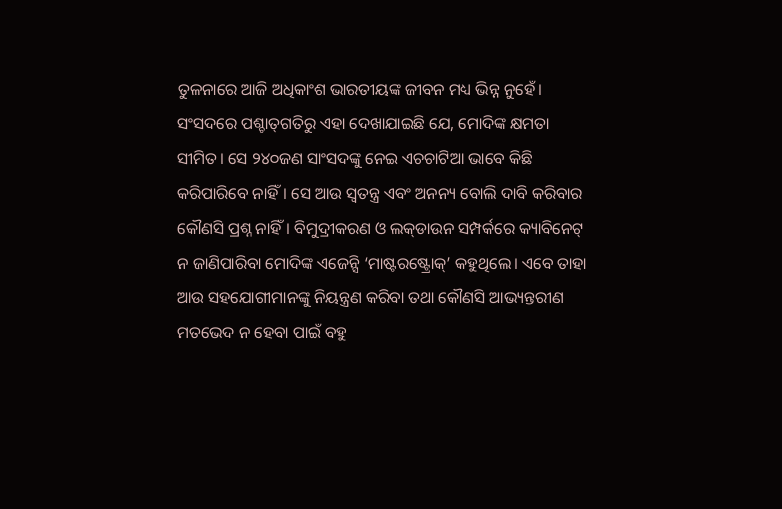ତୁଳନାରେ ଆଜି ଅଧିକାଂଶ ଭାରତୀୟଙ୍କ ଜୀବନ ମଧ୍ୟ ଭିନ୍ନ ନୁହେଁ। ସଂସଦରେ ପଶ୍ଚାତ୍‌ଗତିରୁ ଏହା ଦେଖାଯାଇଛି ଯେ, ମୋଦିଙ୍କ କ୍ଷମତା ସୀମିତ। ସେ ୨୪୦ଜଣ ସାଂସଦଙ୍କୁ ନେଇ ଏଚଚାଟିଆ ଭାବେ କିଛି କରିପାରିବେ ନାହିଁ। ସେ ଆଉ ସ୍ବତନ୍ତ୍ର ଏବଂ ଅନନ୍ୟ ବୋଲି ଦାବି କରିବାର କୌଣସି ପ୍ରଶ୍ନ ନାହିଁ। ବିମୁଦ୍ରୀକରଣ ଓ ଲକ୍‌ଡାଉନ ସମ୍ପର୍କରେ କ୍ୟାବିନେଟ୍‌ ନ ଜାଣିପାରିବା ମୋଦିଙ୍କ ଏଜେନ୍ସି ‘ମାଷ୍ଟରଷ୍ଟ୍ରୋକ୍‌’ କହୁଥିଲେ। ଏବେ ତାହା ଆଉ ସହଯୋଗୀମାନଙ୍କୁ ନିୟନ୍ତ୍ରଣ କରିବା ତଥା କୌଣସି ଆଭ୍ୟନ୍ତରୀଣ ମତଭେଦ ନ ହେବା ପାଇଁ ବହୁ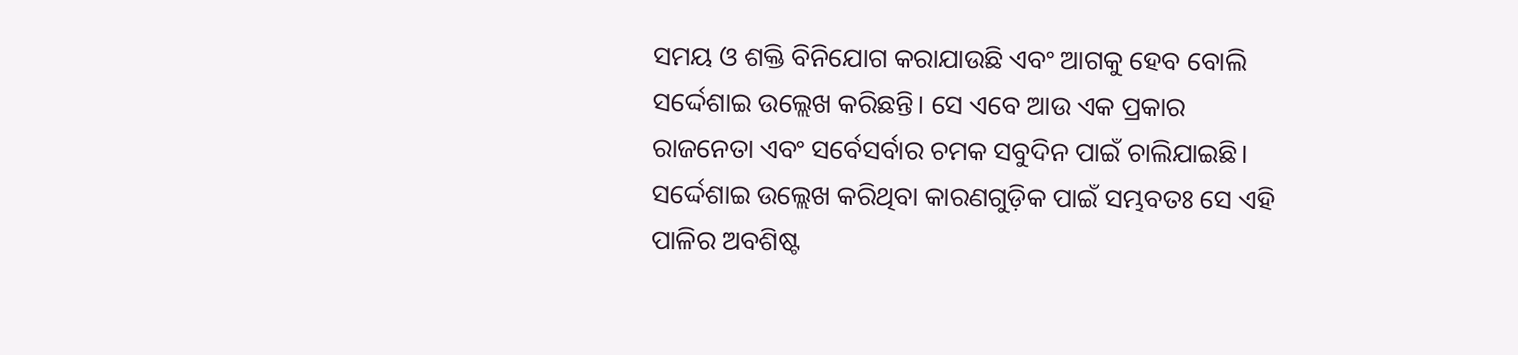ସମୟ ଓ ଶକ୍ତି ବିନିଯୋଗ କରାଯାଉଛି ଏବଂ ଆଗକୁ ହେବ ବୋଲି ସର୍ଦ୍ଦେଶାଇ ଉଲ୍ଲେଖ କରିଛନ୍ତି। ସେ ଏବେ ଆଉ ଏକ ପ୍ରକାର ରାଜନେତା ଏବଂ ସର୍ବେସର୍ବାର ଚମକ ସବୁଦିନ ପାଇଁ ଚାଲିଯାଇଛି। ସର୍ଦ୍ଦେଶାଇ ଉଲ୍ଲେଖ କରିଥିବା କାରଣଗୁଡ଼ିକ ପାଇଁ ସମ୍ଭବତଃ ସେ ଏହି ପାଳିର ଅବଶିଷ୍ଟ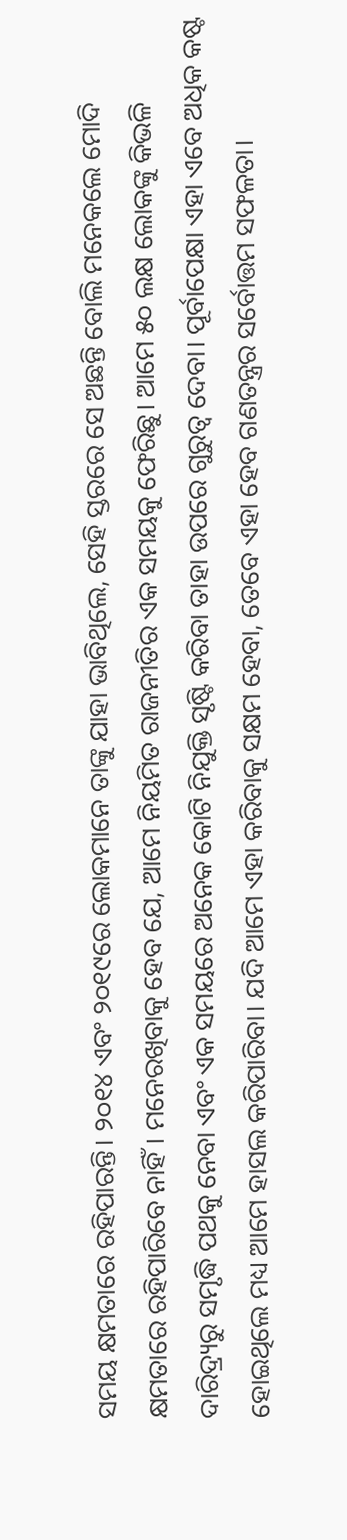ସମୟ କ୍ଷମତାରେ ରହିପାରନ୍ତି। ୨୦୧୪ ଏବଂ ୨୦୧୯ରେ ଲୋକମାନେ ତାଙ୍କୁ ଯାହା ଭାବିଥିଲେ, ସେହି ସ୍ତରରେ ସେ ଅଛନ୍ତି ବୋଲି ମନେକଲେ ମୋଦି କ୍ଷମତାରେ ରହିପାରିବେ ନାହିଁ। ମନେରଖିବାକୁ ହେବ ଯେ, ଆମେ ନିୟମିତ ରାଜନୀତିର ଏକ ସମୟକୁ ଫେରିଛୁ। ଆମେ ୫୦ ଲକ୍ଷ ଲୋକଙ୍କୁ କିଭଳି ଦାରିଦ୍ର୍ୟରୁ ସମୃଦ୍ଧି ପଥକୁ ନେବା ଏବଂ ଏକ ସମୟରେ ଅନେକ କୋଟି ନିଯୁକ୍ତି ସୃଷ୍ଟି କରିବା ତାହା ଉପରେ ଗୁରୁତ୍ୱ ଦେବା। ପୂର୍ବାପେକ୍ଷା ଏହା ଏବେ ଅଧିକ କଷ୍ଟ ହୋଇଥିଲେ ମଧ୍ୟ ଆମେ ହାସଲ କରିପାରିବା। ଯଦି ଆମେ ଏହା କରିବାକୁ ସକ୍ଷମ ହେବା, ତେବେ ଏହା ହେବ ଗଣତନ୍ତ୍ରର ସର୍ବୋତ୍ତମ ସଫଳତା।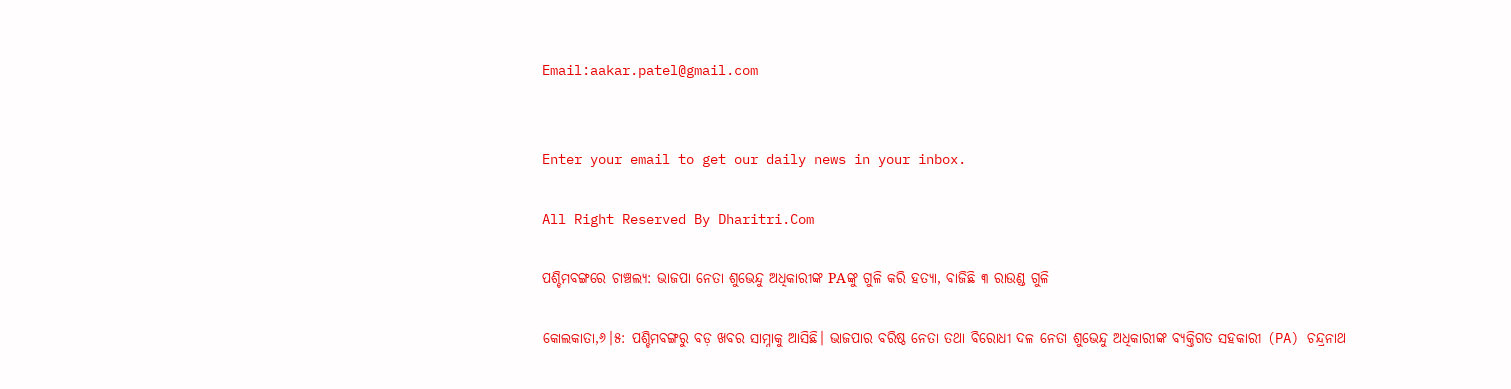Email:aakar.patel@gmail.com


Enter your email to get our daily news in your inbox.

All Right Reserved By Dharitri.Com

ପଶ୍ଚିମବଙ୍ଗରେ ଚାଞ୍ଚଲ୍ୟ: ଭାଜପା ନେତା ଶୁଭେନ୍ଦୁ ଅଧିକାରୀଙ୍କ PAଙ୍କୁ ଗୁଳି କରି ହତ୍ୟା, ବାଜିଛି ୩ ରାଉଣ୍ଡ ଗୁଳି

କୋଲକାତା,୬।୫: ପଶ୍ଚିମବଙ୍ଗରୁ ବଡ଼ ଖବର ସାମ୍ନାକୁ ଆସିଛି। ଭାଜପାର ବରିଷ୍ଠ ନେତା ତଥା ବିରୋଧୀ ଦଳ ନେତା ଶୁଭେନ୍ଦୁ ଅଧିକାରୀଙ୍କ ବ୍ୟକ୍ତିଗତ ସହକାରୀ (PA) ଚନ୍ଦ୍ରନାଥ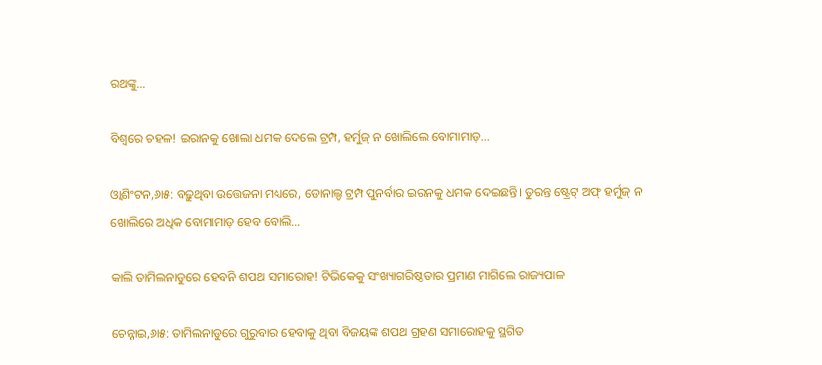ରଥଙ୍କୁ…

ବିଶ୍ବରେ ଚହଳ! ଇରାନକୁ ଖୋଲା ଧମକ ଦେଲେ ଟ୍ରମ୍ପ, ହର୍ମୁଜ୍‌ ନ ଖୋଲିଲେ ବୋମାମାଡ଼…

ଓ୍ବାଶିଂଟନ,୬ା୫: ବଢ଼ୁଥିବା ଉତ୍ତେଜନା ମଧ୍ୟରେ, ଡୋନାଲ୍ଡ ଟ୍ରମ୍ପ ପୁନର୍ବାର ଇରନକୁ ଧମକ ଦେଇଛନ୍ତି। ତୁରନ୍ତ ଷ୍ଟ୍ରେଟ୍‌ ଅଫ୍‌ ହର୍ମୁଜ୍‌ ନ ଖୋଲିରେ ଅଧିକ ବୋମାମାଡ଼ ହେବ ବୋଲି…

କାଲି ତାମିଲନାଡୁରେ ହେବନି ଶପଥ ସମାରୋହ! ଟିଭିକେକୁ ସଂଖ୍ୟାଗରିଷ୍ଠତାର ପ୍ରମାଣ ମାଗିଲେ ରାଜ୍ୟପାଳ

ଚେନ୍ନାଇ,୬ା୫: ତାମିଲନାଡୁରେ ଗୁରୁବାର ହେବାକୁ ଥିବା ବିଜୟଙ୍କ ଶପଥ ଗ୍ରହଣ ସମାରୋହକୁ ସ୍ଥଗିତ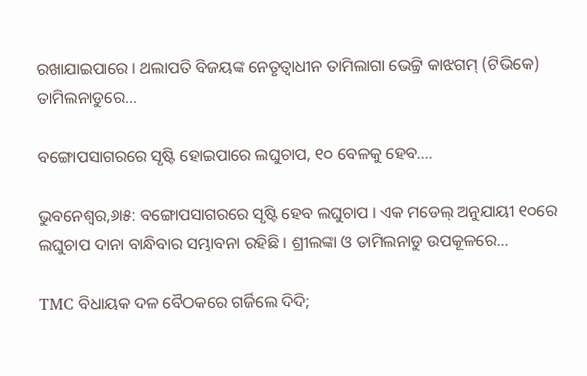ରଖାଯାଇପାରେ । ଥଲାପତି ବିଜୟଙ୍କ ନେତୃତ୍ୱାଧୀନ ତାମିଲାଗା ଭେଟ୍ଟ୍ରି କାଝଗମ୍‌ (ଟିଭିକେ) ତାମିଲନାଡୁରେ…

ବଙ୍ଗୋପସାଗରରେ ସୃଷ୍ଟି ହୋଇପାରେ ଲଘୁଚାପ, ୧୦ ବେଳକୁ ହେବ….

ଭୁବନେଶ୍ବର,୬ା୫: ବଙ୍ଗୋପସାଗରରେ ସୃଷ୍ଟି ହେବ ଲଘୁଚାପ । ଏକ ମଡେଲ୍ ଅନୁଯାୟୀ ୧୦ରେ ଲଘୁଚାପ ଦାନା ବାନ୍ଧିବାର ସମ୍ଭାବନା ରହିଛି । ଶ୍ରୀଲଙ୍କା ଓ ତାମିଲନାଡୁ ଉପକୂଳରେ…

TMC ବିଧାୟକ ଦଳ ବୈଠକରେ ଗର୍ଜିଲେ ଦିଦି;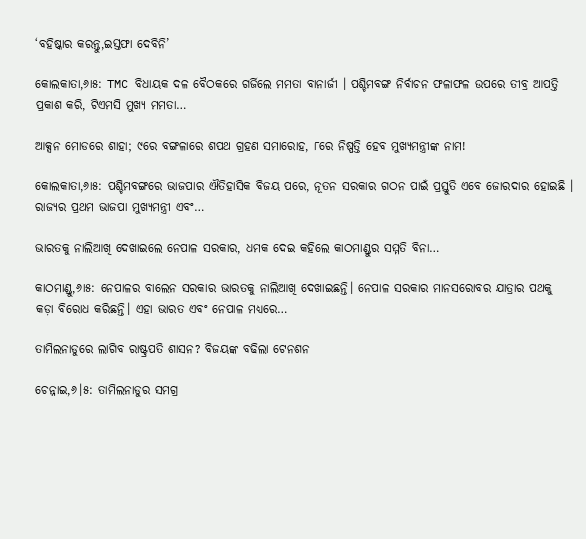‘ବହିଷ୍କାର କରନ୍ତୁ,ଇସ୍ତଫା ଦେବିନି’

କୋଲକାତା,୬ା୫: TMC ବିଧାୟକ ଦଳ ବୈଠକରେ ଗର୍ଜିଲେ ମମତା ବାନାର୍ଜୀ । ପଶ୍ଚିମବଙ୍ଗ ନିର୍ବାଚନ ଫଳାଫଳ ଉପରେ ତୀବ୍ର ଆପତ୍ତି ପ୍ରକାଶ କରି, ଟିଏମସି ମୁଖ୍ୟ ମମତା…

ଆକ୍ସନ ମୋଡରେ ଶାହା; ୯ରେ ବଙ୍ଗଳାରେ ଶପଥ ଗ୍ରହଣ ସମାରୋହ, ୮ରେ ନିଷ୍ପତ୍ତି ହେବ ମୁଖ୍ୟମନ୍ତ୍ରୀଙ୍କ ନାମ!

କୋଲକାତା,୬ା୫: ପଶ୍ଚିମବଙ୍ଗରେ ଭାଜପାର ଐତିହାସିକ ବିଜୟ ପରେ, ନୂତନ ସରକାର ଗଠନ ପାଇଁ ପ୍ରସ୍ତୁତି ଏବେ ଜୋରଦାର ହୋଇଛି । ରାଜ୍ୟର ପ୍ରଥମ ଭାଜପା ମୁଖ୍ୟମନ୍ତ୍ରୀ ଏବଂ…

ଭାରତକୁ ନାଲିଆଖି ଦେଖାଇଲେ ନେପାଳ ସରକାର, ଧମକ ଦେଇ କହିଲେ କାଠମାଣ୍ଡୁର ସମ୍ମତି ବିନା…

କାଠମାଣ୍ଡୁ,୬ା୫: ନେପାଳର ବାଲେନ ସରକାର ଭାରତକୁ ନାଲିଆଖି ଦେଖାଇଛନ୍ତି। ନେପାଳ ସରକାର ମାନସରୋବର ଯାତ୍ରାର ପଥକୁ କଡ଼ା ବିରୋଧ କରିଛନ୍ତି। ଏହା ଭାରତ ଏବଂ ନେପାଳ ମଧ୍ୟରେ…

ତାମିଲନାଡୁରେ ଲାଗିବ ରାଷ୍ଟ୍ରପତି ଶାସନ? ବିଜୟଙ୍କ ବଢିଲା ଟେନଶନ

ଚେନ୍ନାଇ,୬।୫: ତାମିଲନାଡୁର ସମଗ୍ର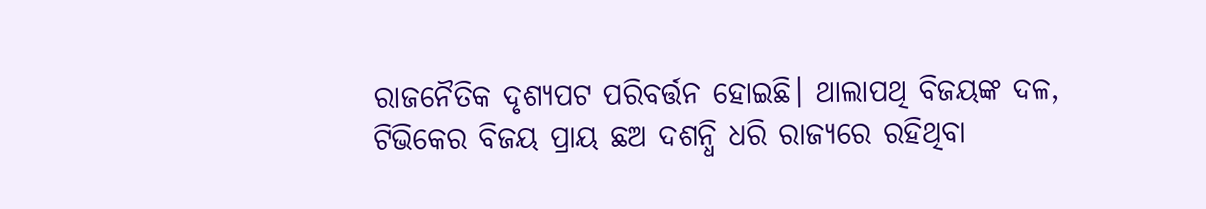ରାଜନୈତିକ ଦୃଶ୍ୟପଟ ପରିବର୍ତ୍ତନ ହୋଇଛି। ଥାଲାପଥି ବିଜୟଙ୍କ ଦଳ, ଟିଭିକେର ବିଜୟ ପ୍ରାୟ ଛଅ ଦଶନ୍ଧି ଧରି ରାଜ୍ୟରେ ରହିଥିବା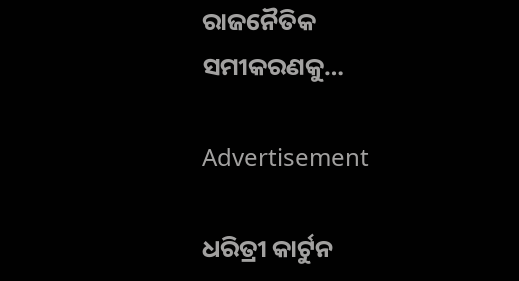ରାଜନୈତିକ ସମୀକରଣକୁ…

Advertisement

ଧରିତ୍ରୀ କାର୍ଟୁନ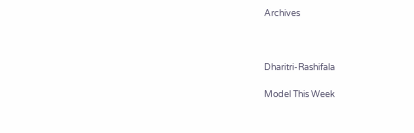Archives



Dharitri-Rashifala

Model This Week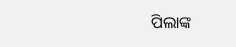ପିଲାଙ୍କ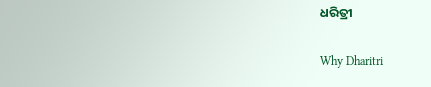ଧରିତ୍ରୀ

Why Dharitri